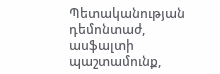Պետականության դեմոնտաժ, ասֆալտի պաշտամունք,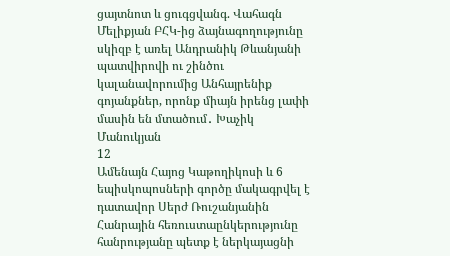ցայտնոտ և ցուգցվանգ. Վահագն Մելիքյան ԲՀԿ-ից ձայնագողությունը սկիզբ է առել Անդրանիկ Թևանյանի պատվիրովի ու շինծու կալանավորումից Անհայրենիք գոյանքներ, որոնք միայն իրենց լափի մասին են մտածում․ Խաչիկ Մանուկյան
12
Ամենայն Հայոց Կաթողիկոսի և 6 եպիսկոպոսների գործը մակագրվել է դատավոր Սերժ Ռուշանյանին Հանրային հեռուստաընկերությունը հանրությանը պետք է ներկայացնի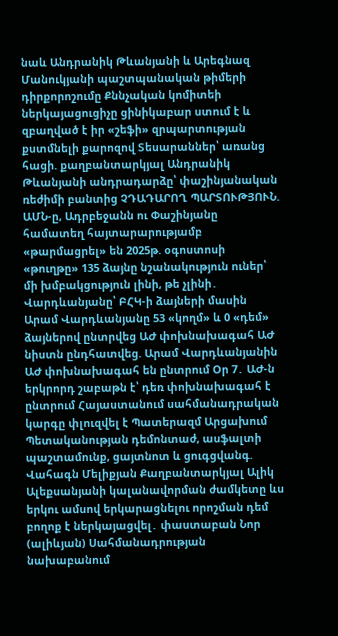նաև Անդրանիկ Թևանյանի և Արեգնազ Մանուկյանի պաշտպանական թիմերի դիրքորոշումը Քննչական կոմիտեի ներկայացուցիչը ցինիկաբար ստում է և զբաղված է իր «շեֆի» զրպարտության քստմնելի քարոզով Տեսարաններ՝ առանց հացի. քաղբանտարկյալ Անդրանիկ Թևանյանի անդրադարձը՝ փաշինյանական ռեժիմի բանտից ՉԴԱԴԱՐՈՂ ՊԱՐՏՈՒԹՅՈՒՆ. ԱՄՆ-ը, Ադրբեջանն ու Փաշինյանը համատեղ հայտարարությամբ «թարմացրել» են 2025թ. օգոստոսի «թուղթը» 135 ձայնը նշանակություն ուներ՝ մի խմբակցություն լինի, թե չլինի․ Վարդևանյանը՝ ԲՀԿ-ի ձայների մասին Արամ Վարդևանյանը 53 «կողմ» և 0 «դեմ» ձայներով ընտրվեց ԱԺ փոխնախագահ ԱԺ նիստն ընդհատվեց. Արամ Վարդևանյանին ԱԺ փոխնախագահ են ընտրում Օր 7․ ԱԺ-ն երկրորդ շաբաթն է՝ դեռ փոխնախագահ է ընտրում Հայաստանում սահմանադրական կարգը փլուզվել է Պատերազմ Արցախում
Պետականության դեմոնտաժ, ասֆալտի պաշտամունք, ցայտնոտ և ցուգցվանգ. Վահագն Մելիքյան Քաղբանտարկյալ Ալիկ Ալեքսանյանի կալանավորման ժամկետը ևս երկու ամսով երկարացնելու որոշման դեմ բողոք է ներկայացվել․ փաստաբան Նոր (ալիևյան) Սահմանադրության նախաբանում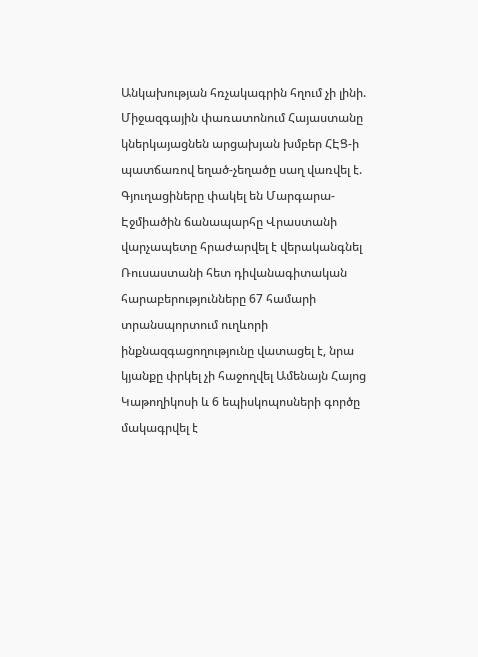Անկախության հռչակագրին հղում չի լինի. Միջազգային փառատոնում Հայաստանը կներկայացնեն արցախյան խմբեր ՀԷՑ-ի պատճառով եղած-չեղածը սաղ վառվել է. Գյուղացիները փակել են Մարգարա-Էջմիածին ճանապարհը Վրաստանի վարչապետը հրաժարվել է վերականգնել Ռուսաստանի հետ դիվանագիտական հարաբերությունները 67 համարի տրանսպորտում ուղևորի ինքնազգացողությունը վատացել է, նրա կյանքը փրկել չի հաջողվել Ամենայն Հայոց Կաթողիկոսի և 6 եպիսկոպոսների գործը մակագրվել է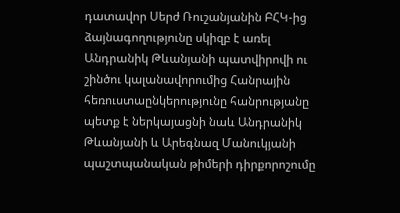դատավոր Սերժ Ռուշանյանին ԲՀԿ-ից ձայնագողությունը սկիզբ է առել Անդրանիկ Թևանյանի պատվիրովի ու շինծու կալանավորումից Հանրային հեռուստաընկերությունը հանրությանը պետք է ներկայացնի նաև Անդրանիկ Թևանյանի և Արեգնազ Մանուկյանի պաշտպանական թիմերի դիրքորոշումը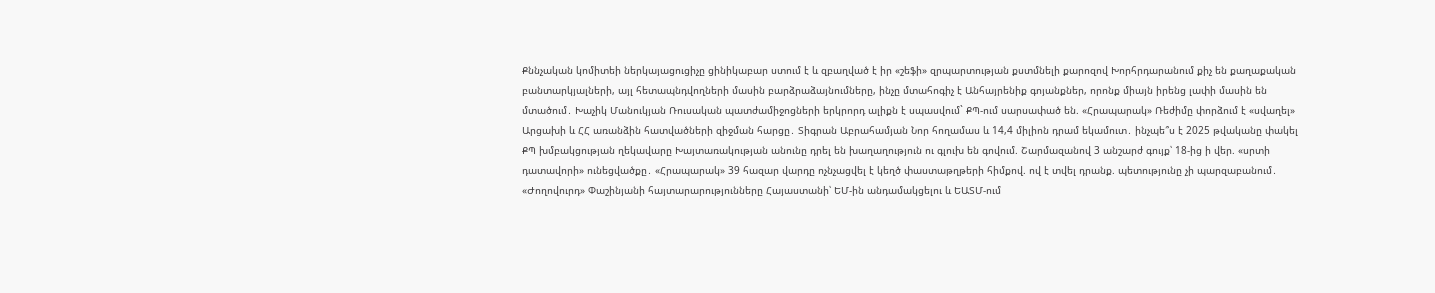Քննչական կոմիտեի ներկայացուցիչը ցինիկաբար ստում է և զբաղված է իր «շեֆի» զրպարտության քստմնելի քարոզով Խորհրդարանում քիչ են քաղաքական բանտարկյալների, այլ հետապնդվողների մասին բարձրաձայնումները, ինչը մտահոգիչ է Անհայրենիք գոյանքներ, որոնք միայն իրենց լափի մասին են մտածում․ Խաչիկ Մանուկյան Ռուսական պատժամիջոցների երկրորդ ալիքն է սպասվում` ՔՊ-ում սարսափած են. «Հրապարակ» Ռեժիմը փորձում է «սվաղել» Արցախի և ՀՀ առանձին հատվածների զիջման հարցը․ Տիգրան Աբրահամյան Նոր հողամաս և 14,4 միլիոն դրամ եկամուտ․ ինչպե՞ս է 2025 թվականը փակել ՔՊ խմբակցության ղեկավարը Խայտառակության անունը դրել են խաղաղություն ու գլուխ են գովում. Շարմազանով 3 անշարժ գույք՝ 18-ից ի վեր. «սրտի դատավորի» ունեցվածքը․ «Հրապարակ» 39 հազար վարդը ոչնչացվել է կեղծ փաստաթղթերի հիմքով. ով է տվել դրանք. պետությունը չի պարզաբանում․ «Ժողովուրդ» Փաշինյանի հայտարարությունները Հայաստանի՝ ԵՄ-ին անդամակցելու և ԵԱՏՄ-ում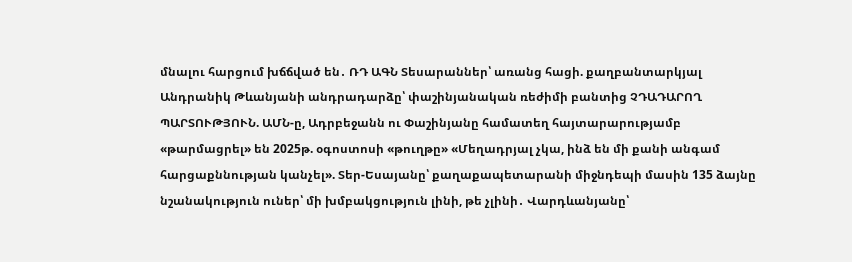մնալու հարցում խճճված են․ ՌԴ ԱԳՆ Տեսարաններ՝ առանց հացի. քաղբանտարկյալ Անդրանիկ Թևանյանի անդրադարձը՝ փաշինյանական ռեժիմի բանտից ՉԴԱԴԱՐՈՂ ՊԱՐՏՈՒԹՅՈՒՆ. ԱՄՆ-ը, Ադրբեջանն ու Փաշինյանը համատեղ հայտարարությամբ «թարմացրել» են 2025թ. օգոստոսի «թուղթը» «Մեղադրյալ չկա, ինձ են մի քանի անգամ հարցաքննության կանչել». Տեր-Եսայանը՝ քաղաքապետարանի միջնդեպի մասին 135 ձայնը նշանակություն ուներ՝ մի խմբակցություն լինի, թե չլինի․ Վարդևանյանը՝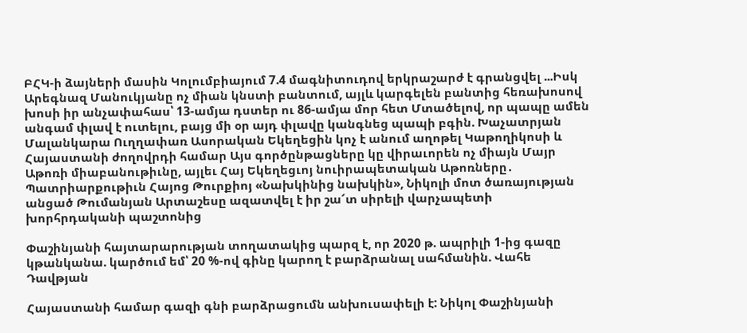ԲՀԿ-ի ձայների մասին Կոլումբիայում 7.4 մագնիտուդով երկրաշարժ է գրանցվել ...Իսկ Արեգնազ Մանուկյանը ոչ միան կնստի բանտում, այլև կարգելեն բանտից հեռախոսով խոսի իր անչափահաս՝ 13-ամյա դստեր ու 86-ամյա մոր հետ Մտածելով, որ պապը ամեն անգամ փլավ է ուտելու, բայց մի օր այդ փլավը կանգնեց պապի բգին. Խաչատրյան Մալանկարա Ուղղափառ Ասորական Եկեղեցին կոչ է անում աղոթել Կաթողիկոսի և Հայաստանի ժողովրդի համար Այս գործընթացները կը վիրաւորեն ոչ միայն Մայր Աթոռի միաբանութիւնը, այլեւ Հայ Եկեղեցւոյ նուիրապետական Աթոռները․ Պատրիարքութիւն Հայոց Թուրքիոյ «Նախկինից նախկին», Նիկոլի մոտ ծառայության անցած Թումանյան Արտաշեսը ազատվել է իր շա՜տ սիրելի վարչապետի խորհրդականի պաշտոնից

Փաշինյանի հայտարարության տողատակից պարզ է, որ 2020 թ. ապրիլի 1-ից գազը կթանկանա. կարծում եմ՝ 20 %-ով գինը կարող է բարձրանալ սահմանին. Վահե Դավթյան

Հայաստանի համար գազի գնի բարձրացումն անխուսափելի է: Նիկոլ Փաշինյանի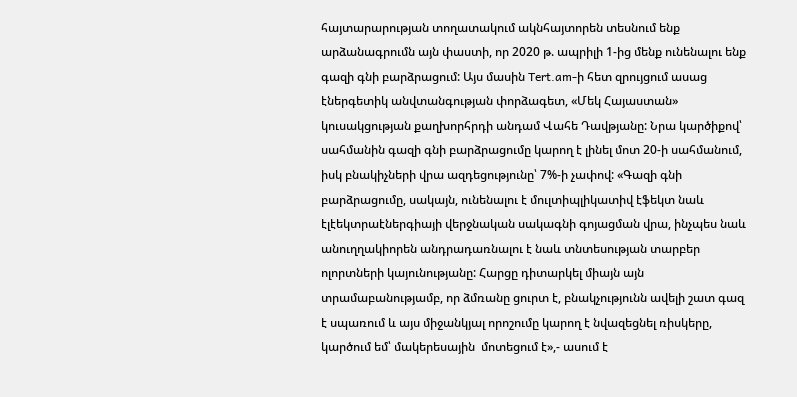հայտարարության տողատակում ակնհայտորեն տեսնում ենք արձանագրումն այն փաստի, որ 2020 թ. ապրիլի 1-ից մենք ունենալու ենք գազի գնի բարձրացում: Այս մասին Tert.am-ի հետ զրույցում ասաց էներգետիկ անվտանգության փորձագետ, «Մեկ Հայաստան» կուսակցության քաղխորհրդի անդամ Վահե Դավթյանը: Նրա կարծիքով՝ սահմանին գազի գնի բարձրացումը կարող է լինել մոտ 20-ի սահմանում, իսկ բնակիչների վրա ազդեցությունը՝ 7%-ի չափով: «Գազի գնի բարձրացումը, սակայն, ունենալու է մուլտիպլիկատիվ էֆեկտ նաև էլէեկտրաէներգիայի վերջնական սակագնի գոյացման վրա, ինչպես նաև անուղղակիորեն անդրադառնալու է նաև տնտեսության տարբեր ոլորտների կայունությանը: Հարցը դիտարկել միայն այն տրամաբանությամբ, որ ձմռանը ցուրտ է, բնակչությունն ավելի շատ գազ է սպառում և այս միջանկյալ որոշումը կարող է նվազեցնել ռիսկերը, կարծում եմ՝ մակերեսային  մոտեցում է»,- ասում է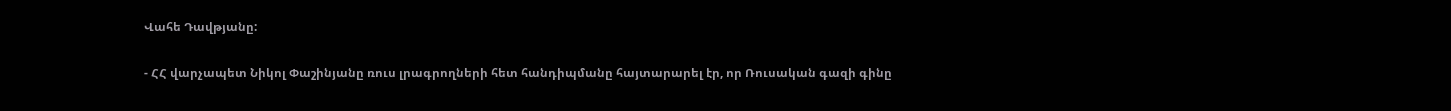Վահե Դավթյանը:

- ՀՀ վարչապետ Նիկոլ Փաշինյանը ռուս լրագրողների հետ հանդիպմանը հայտարարել էր, որ Ռուսական գազի գինը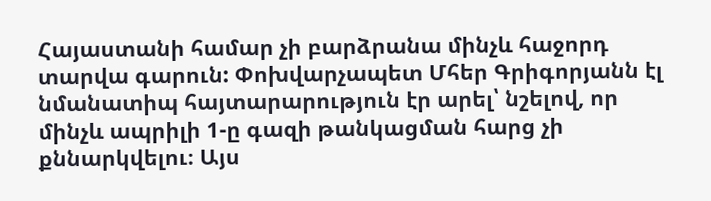Հայաստանի համար չի բարձրանա մինչև հաջորդ տարվա գարուն: Փոխվարչապետ Մհեր Գրիգորյանն էլ նմանատիպ հայտարարություն էր արել՝ նշելով, որ մինչև ապրիլի 1-ը գազի թանկացման հարց չի քննարկվելու։ Այս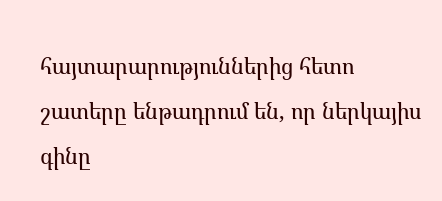հայտարարություններից հետո շատերը ենթադրում են, որ ներկայիս գինը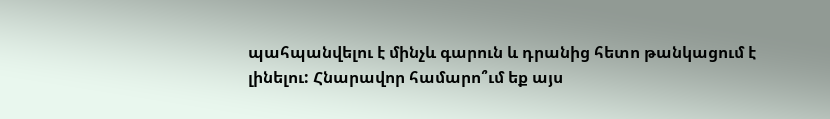պահպանվելու է մինչև գարուն և դրանից հետո թանկացում է լինելու: Հնարավոր համարո՞ւմ եք այս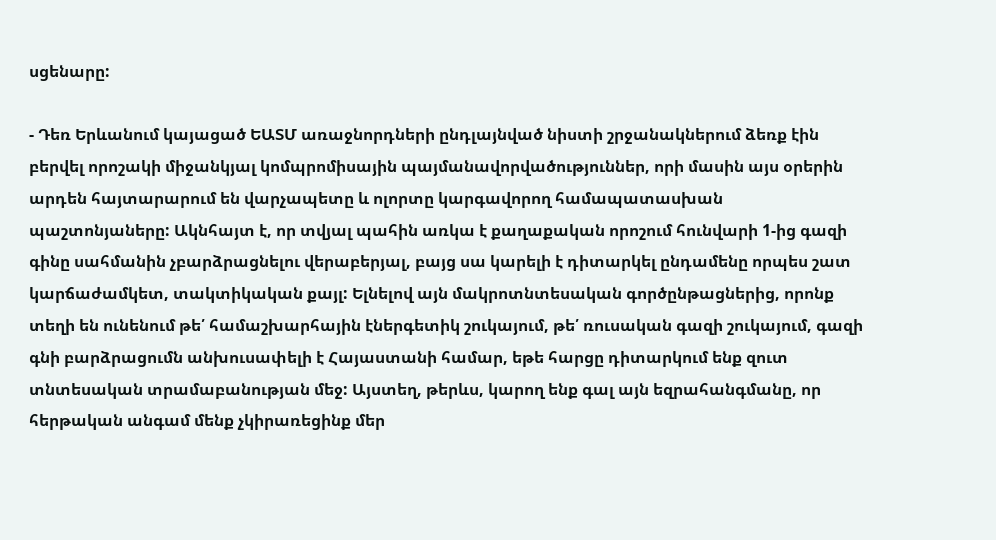սցենարը:

- Դեռ Երևանում կայացած ԵԱՏՄ առաջնորդների ընդլայնված նիստի շրջանակներում ձեռք էին բերվել որոշակի միջանկյալ կոմպրոմիսային պայմանավորվածություններ, որի մասին այս օրերին արդեն հայտարարում են վարչապետը և ոլորտը կարգավորող համապատասխան պաշտոնյաները: Ակնհայտ է, որ տվյալ պահին առկա է քաղաքական որոշում հունվարի 1-ից գազի գինը սահմանին չբարձրացնելու վերաբերյալ, բայց սա կարելի է դիտարկել ընդամենը որպես շատ կարճաժամկետ, տակտիկական քայլ: Ելնելով այն մակրոտնտեսական գործընթացներից, որոնք տեղի են ունենում թե՛ համաշխարհային էներգետիկ շուկայում, թե՛ ռուսական գազի շուկայում, գազի գնի բարձրացումն անխուսափելի է Հայաստանի համար, եթե հարցը դիտարկում ենք զուտ տնտեսական տրամաբանության մեջ: Այստեղ, թերևս, կարող ենք գալ այն եզրահանգմանը, որ հերթական անգամ մենք չկիրառեցինք մեր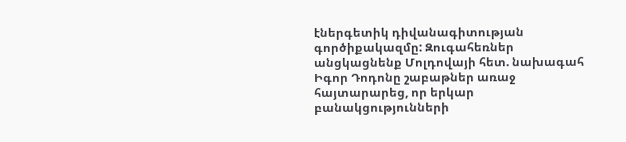էներգետիկ դիվանագիտության գործիքակազմը: Զուգահեռներ անցկացնենք Մոլդովայի հետ. նախագահ Իգոր Դոդոնը շաբաթներ առաջ հայտարարեց, որ երկար բանակցությունների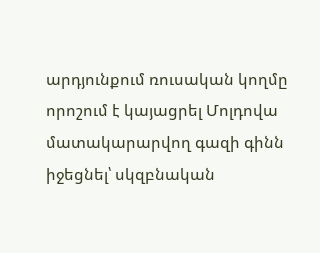արդյունքում ռուսական կողմը որոշում է կայացրել Մոլդովա մատակարարվող գազի գինն իջեցնել՝ սկզբնական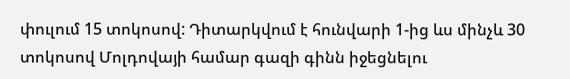փուլում 15 տոկոսով: Դիտարկվում է հունվարի 1-ից ևս մինչև 30 տոկոսով Մոլդովայի համար գազի գինն իջեցնելու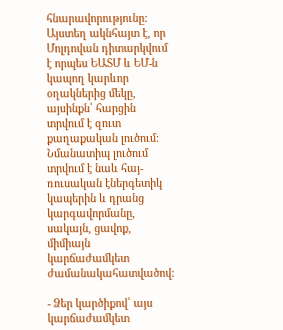հնարավորությունը: Այստեղ ակնհայտ է, որ Մոլդովան դիտարկվում է որպես ԵԱՏՄ և ԵՄ-ն կապող կարևոր օղակներից մեկը, այսինքն՝ հարցին տրվում է զուտ քաղաքական լուծում: Նմանատիպ լուծում տրվում է նաև հայ-ռուսական էներգետիկ կապերին և դրանց կարգավորմանը, սակայն, ցավոք, միմիայն կարճաժամկետ ժամանակահատվածով:

- Ձեր կարծիքով՝ այս կարճաժամկետ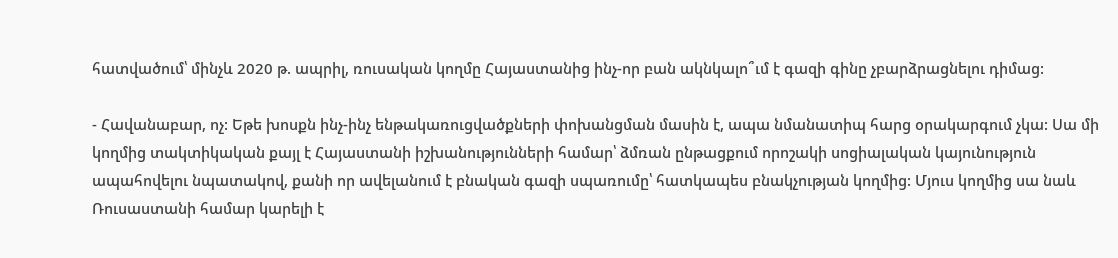հատվածում՝ մինչև 2020 թ. ապրիլ, ռուսական կողմը Հայաստանից ինչ-որ բան ակնկալո՞ւմ է գազի գինը չբարձրացնելու դիմաց:

- Հավանաբար, ոչ: Եթե խոսքն ինչ-ինչ ենթակառուցվածքների փոխանցման մասին է, ապա նմանատիպ հարց օրակարգում չկա: Սա մի կողմից տակտիկական քայլ է Հայաստանի իշխանությունների համար՝ ձմռան ընթացքում որոշակի սոցիալական կայունություն ապահովելու նպատակով, քանի որ ավելանում է բնական գազի սպառումը՝ հատկապես բնակչության կողմից: Մյուս կողմից սա նաև Ռուսաստանի համար կարելի է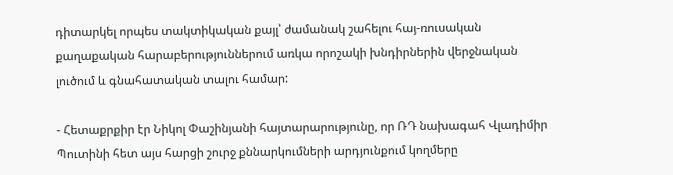դիտարկել որպես տակտիկական քայլ՝ ժամանակ շահելու հայ-ռուսական քաղաքական հարաբերություններում առկա որոշակի խնդիրներին վերջնական լուծում և գնահատական տալու համար:

- Հետաքրքիր էր Նիկոլ Փաշինյանի հայտարարությունը, որ ՌԴ նախագահ Վլադիմիր Պուտինի հետ այս հարցի շուրջ քննարկումների արդյունքում կողմերը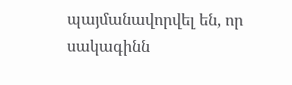պայմանավորվել են, որ սակագինն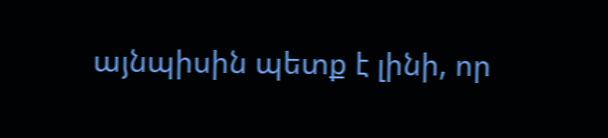այնպիսին պետք է լինի, որ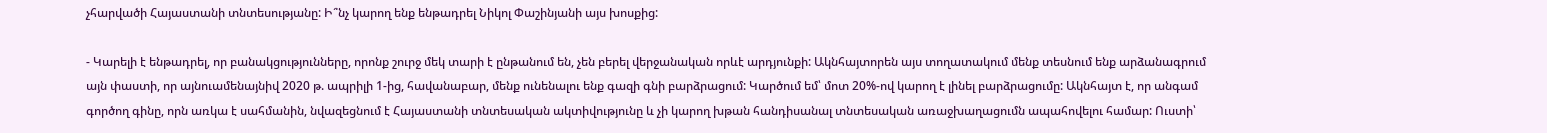չհարվածի Հայաստանի տնտեսությանը: Ի՞նչ կարող ենք ենթադրել Նիկոլ Փաշինյանի այս խոսքից:

- Կարելի է ենթադրել, որ բանակցությունները, որոնք շուրջ մեկ տարի է ընթանում են, չեն բերել վերջանական որևէ արդյունքի: Ակնհայտորեն այս տողատակում մենք տեսնում ենք արձանագրում այն փաստի, որ այնուամենայնիվ 2020 թ. ապրիլի 1-ից, հավանաբար, մենք ունենալու ենք գազի գնի բարձրացում: Կարծում եմ՝ մոտ 20%-ով կարող է լինել բարձրացումը: Ակնհայտ է, որ անգամ գործող գինը, որն առկա է սահմանին, նվազեցնում է Հայաստանի տնտեսական ակտիվությունը և չի կարող խթան հանդիսանալ տնտեսական առաջխաղացումն ապահովելու համար: Ուստի՝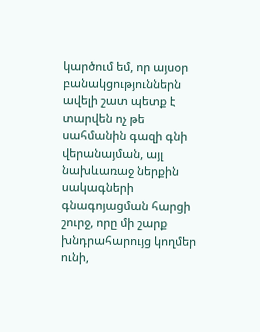կարծում եմ, որ այսօր բանակցություններն ավելի շատ պետք է տարվեն ոչ թե սահմանին գազի գնի վերանայման, այլ նախևառաջ ներքին սակագների գնագոյացման հարցի շուրջ, որը մի շարք խնդրահարույց կողմեր ունի,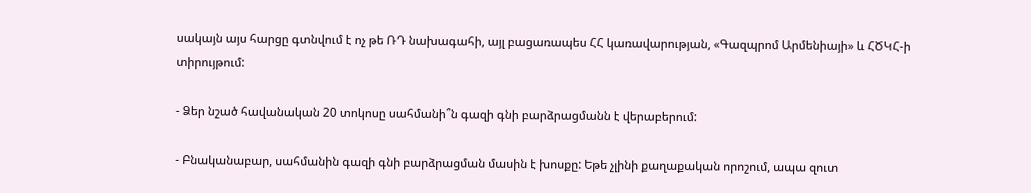սակայն այս հարցը գտնվում է ոչ թե ՌԴ նախագահի, այլ բացառապես ՀՀ կառավարության, «Գազպրոմ Արմենիայի» և ՀԾԿՀ-ի տիրույթում:

- Ձեր նշած հավանական 20 տոկոսը սահմանի՞ն գազի գնի բարձրացմանն է վերաբերում:

- Բնականաբար, սահմանին գազի գնի բարձրացման մասին է խոսքը: Եթե չլինի քաղաքական որոշում, ապա զուտ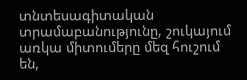տնտեսագիտական տրամաբանությունը, շուկայում առկա միտումերը մեզ հուշում են,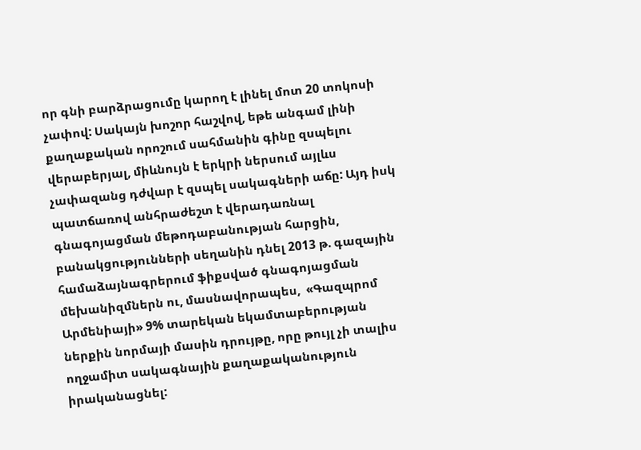որ գնի բարձրացումը կարող է լինել մոտ 20 տոկոսի չափով: Սակայն խոշոր հաշվով, եթե անգամ լինի քաղաքական որոշում սահմանին գինը զսպելու վերաբերյալ, միևնույն է երկրի ներսում այլևս չափազանց դժվար է զսպել սակագների աճը: Այդ իսկ պատճառով անհրաժեշտ է վերադառնալ գնագոյացման մեթոդաբանության հարցին, բանակցությունների սեղանին դնել 2013 թ. գազային համաձայնագրերում ֆիքսված գնագոյացման մեխանիզմներն ու, մասնավորապես,  «Գազպրոմ Արմենիայի» 9% տարեկան եկամտաբերության ներքին նորմայի մասին դրույթը, որը թույլ չի տալիս ողջամիտ սակագնային քաղաքականություն իրականացնել: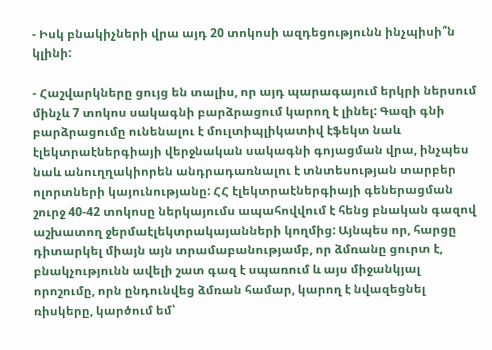- Իսկ բնակիչների վրա այդ 20 տոկոսի ազդեցությունն ինչպիսի՞ն կլինի:

- Հաշվարկները ցույց են տալիս, որ այդ պարագայում երկրի ներսում մինչև 7 տոկոս սակագնի բարձրացում կարող է լինել: Գազի գնի բարձրացումը ունենալու է մուլտիպլիկատիվ էֆեկտ նաև էլեկտրաէներգիայի վերջնական սակագնի գոյացման վրա, ինչպես նաև անուղղակիորեն անդրադառնալու է տնտեսության տարբեր ոլորտների կայունությանը: ՀՀ էլեկտրաէներգիայի գեներացման շուրջ 40-42 տոկոսը ներկայումս ապահովվում է հենց բնական գազով աշխատող ջերմաէլեկտրակայանների կողմից: Այնպես որ, հարցը դիտարկել միայն այն տրամաբանությամբ, որ ձմռանը ցուրտ է, բնակչությունն ավելի շատ գազ է սպառում և այս միջանկյալ որոշումը, որն ընդունվեց ձմռան համար, կարող է նվազեցնել ռիսկերը, կարծում եմ՝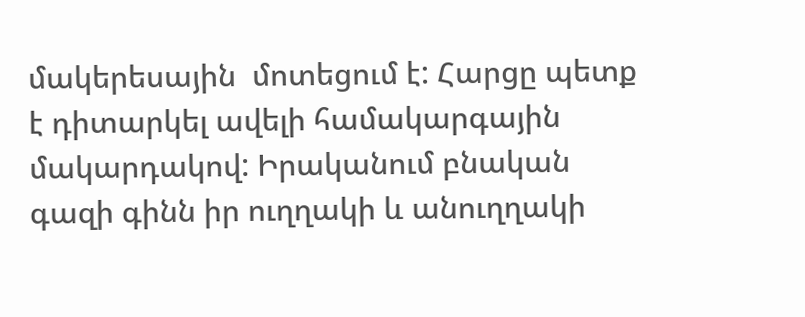մակերեսային  մոտեցում է: Հարցը պետք է դիտարկել ավելի համակարգային մակարդակով: Իրականում բնական գազի գինն իր ուղղակի և անուղղակի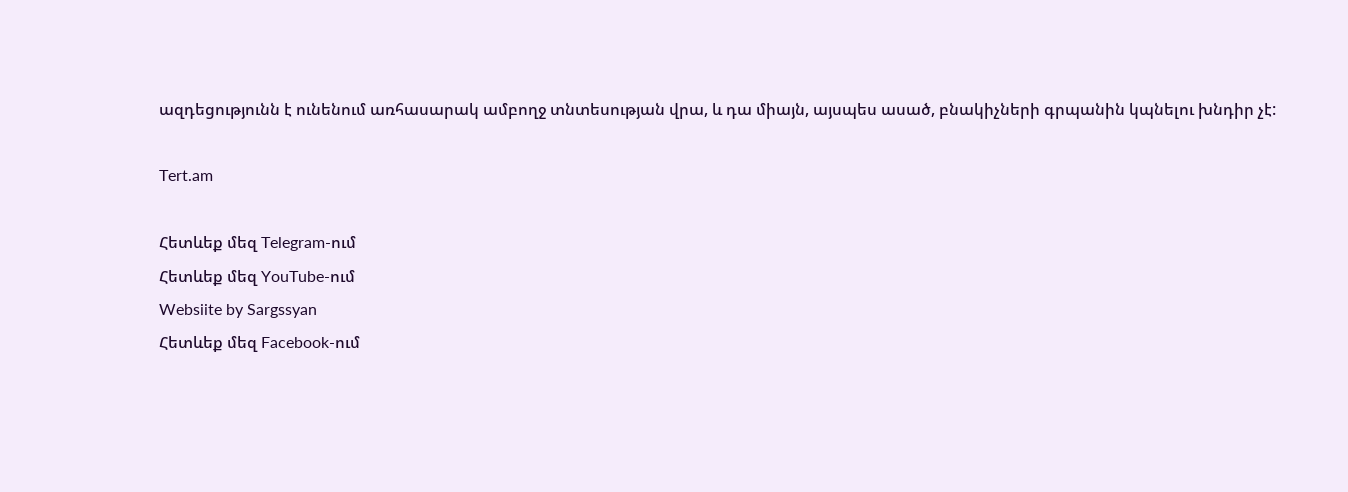ազդեցությունն է ունենում առհասարակ ամբողջ տնտեսության վրա, և դա միայն, այսպես ասած, բնակիչների գրպանին կպնելու խնդիր չէ:

Tert.am

Հետևեք մեզ Telegram-ում
Հետևեք մեզ YouTube-ում
Websiite by Sargssyan
Հետևեք մեզ Facebook-ում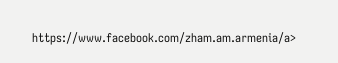https://www.facebook.com/zham.am.armenia/a>